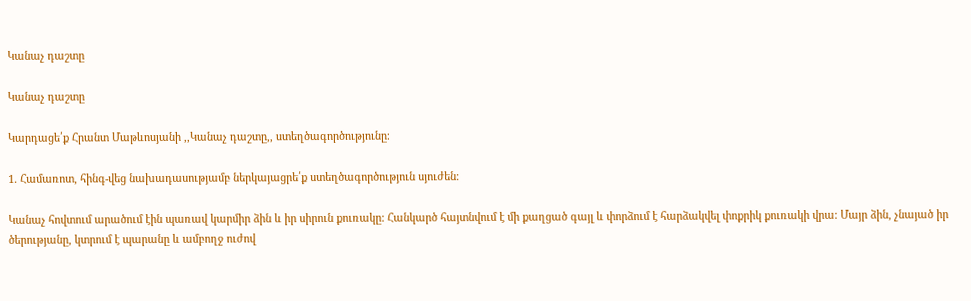Կանաչ դաշտը

Կանաչ դաշտը

Կարդացե՛ք Հրանտ Մաթևոսյանի ,,Կանաչ դաշտը,, ստեղծագործությունը։

1. Համառոտ, հինգ-վեց նախադասությամբ ներկայացրե՛ք ստեղծագործություն սյուժեն։

Կանաչ հովտում արածում էին պառավ կարմիր ձին և իր սիրուն քուռակը: Հանկարծ հայտնվում է մի քաղցած գայլ և փորձում է հարձակվել փոքրիկ քուռակի վրա: Մայր ձին, չնայած իր ծերությանը, կտրում է պարանը և ամբողջ ուժով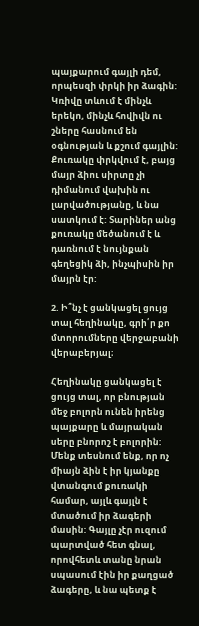պայքարում գայլի դեմ, որպեսզի փրկի իր ձագին: Կռիվը տևում է մինչև երեկո, մինչև հովիվն ու շները հասնում են օգնության և քշում գայլին: Քուռակը փրկվում է, բայց մայր ձիու սիրտը չի դիմանում վախին ու լարվածությանը, և նա սատկում է: Տարիներ անց քուռակը մեծանում է և դառնում է նույնքան գեղեցիկ ձի, ինչպիսին իր մայրն էր:

2. Ի՞նչ է ցանկացել ցույց տալ հեղինակը, գրի՛ր քո մտորումները վերջաբանի վերաբերյալ։

Հեղինակը ցանկացել է ցույց տալ, որ բնության մեջ բոլորն ունեն իրենց պայքարը և մայրական սերը բնորոշ է բոլորին: Մենք տեսնում ենք, որ ոչ միայն ձին է իր կյանքը վտանգում քուռակի համար, այլև գայլն է մտածում իր ձագերի մասին: Գայլը չէր ուզում պարտված հետ գնալ, որովհետև տանը նրան սպասում էին իր քաղցած ձագերը, և նա պետք է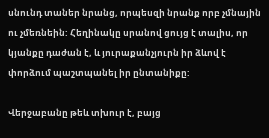սնունդ տաներ նրանց, որպեսզի նրանք որբ չմնային ու չմեռնեին: Հեղինակը սրանով ցույց է տալիս, որ կյանքը դաժան է, և յուրաքանչյուրն իր ձևով է փորձում պաշտպանել իր ընտանիքը:

Վերջաբանը թեև տխուր է, բայց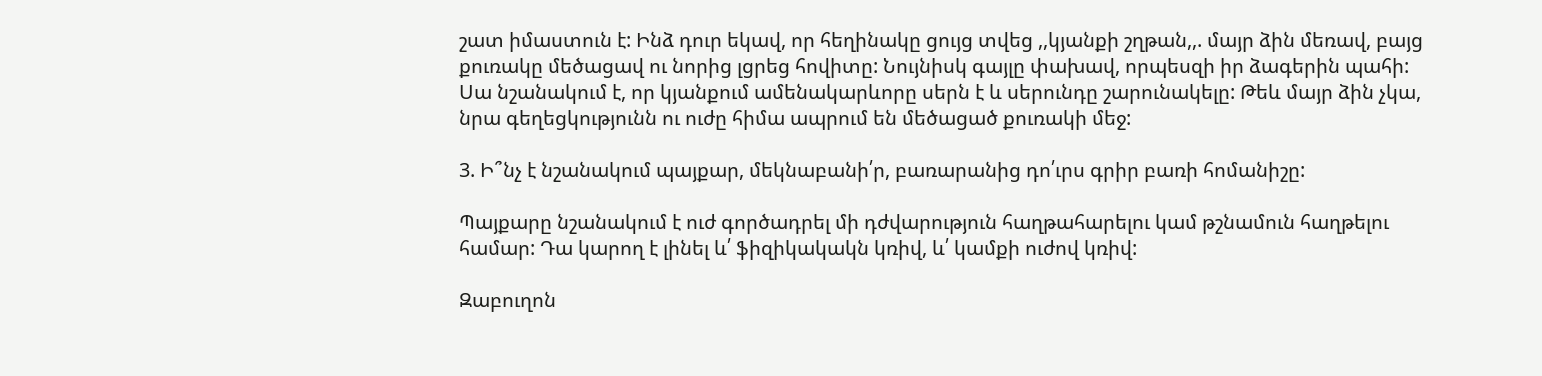շատ իմաստուն է: Ինձ դուր եկավ, որ հեղինակը ցույց տվեց ,,կյանքի շղթան,,. մայր ձին մեռավ, բայց քուռակը մեծացավ ու նորից լցրեց հովիտը: Նույնիսկ գայլը փախավ, որպեսզի իր ձագերին պահի: Սա նշանակում է, որ կյանքում ամենակարևորը սերն է և սերունդը շարունակելը: Թեև մայր ձին չկա, նրա գեղեցկությունն ու ուժը հիմա ապրում են մեծացած քուռակի մեջ:

3. Ի՞նչ է նշանակում պայքար, մեկնաբանի՛ր, բառարանից դո՛ւրս գրիր բառի հոմանիշը:

Պայքարը նշանակում է ուժ գործադրել մի դժվարություն հաղթահարելու կամ թշնամուն հաղթելու համար: Դա կարող է լինել և՛ ֆիզիկակակն կռիվ, և՛ կամքի ուժով կռիվ:

Զաբուղոն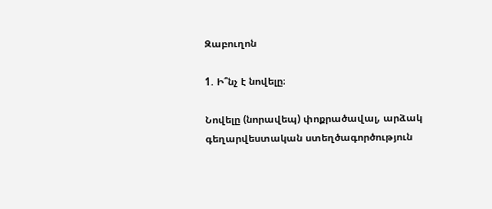Զաբուղոն

1. Ի՞նչ է նովելը։

Նովելը (նորավեպ) փոքրածավալ, արձակ գեղարվեստական ստեղծագործություն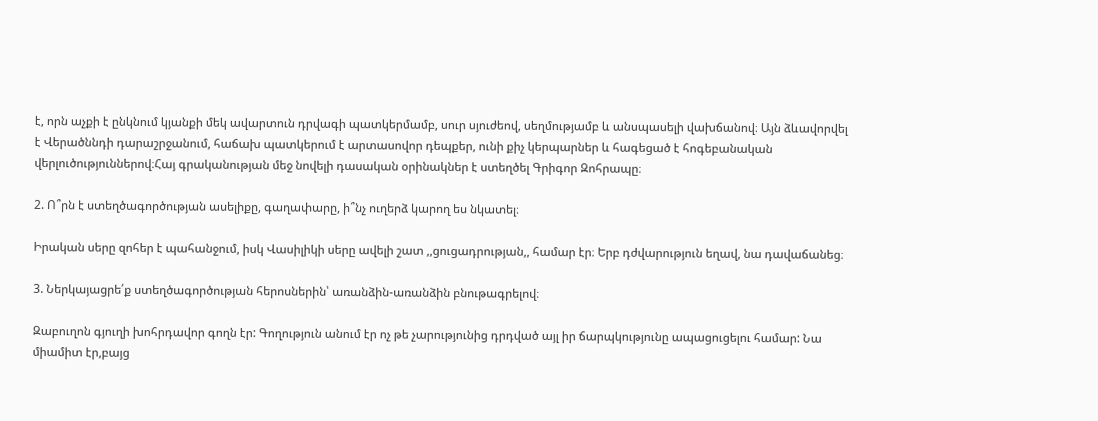է, որն աչքի է ընկնում կյանքի մեկ ավարտուն դրվագի պատկերմամբ, սուր սյուժեով, սեղմությամբ և անսպասելի վախճանով։ Այն ձևավորվել է Վերածննդի դարաշրջանում, հաճախ պատկերում է արտասովոր դեպքեր, ունի քիչ կերպարներ և հագեցած է հոգեբանական վերլուծություններով։Հայ գրականության մեջ նովելի դասական օրինակներ է ստեղծել Գրիգոր Զոհրապը։

2. Ո՞րն է ստեղծագործության ասելիքը, գաղափարը, ի՞նչ ուղերձ կարող ես նկատել։

Իրական սերը զոհեր է պահանջում, իսկ Վասիլիկի սերը ավելի շատ ,,ցուցադրության,, համար էր։ Երբ դժվարություն եղավ, նա դավաճանեց։

3. Ներկայացրե՛ք ստեղծագործության հերոսներին՝ առանձին-առանձին բնութագրելով։

Զաբուղոն գյուղի խոհրդավոր գողն էր: Գողություն անում էր ոչ թե չարությունից դրդված այլ իր ճարպկությունը ապացուցելու համար: Նա միամիտ էր,բայց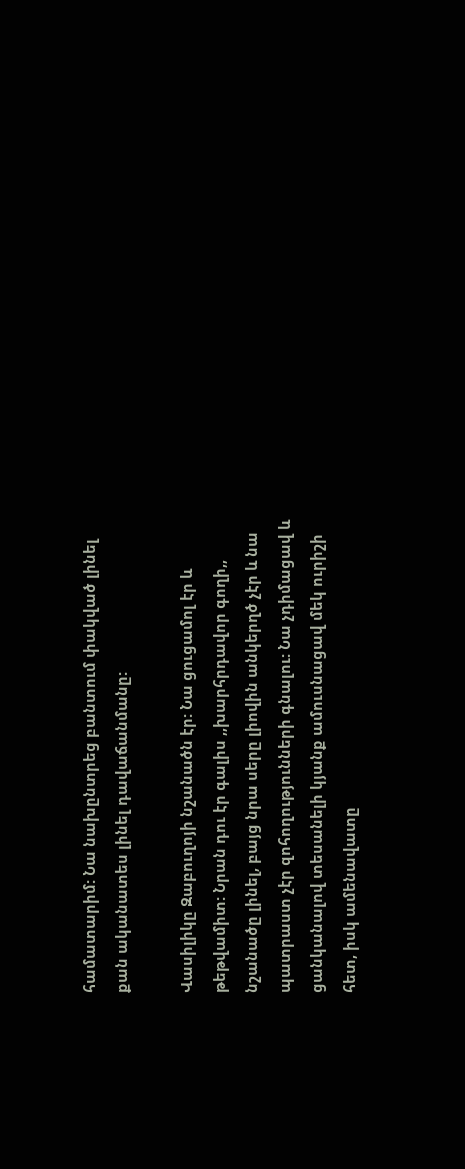համատարիմ: Նա նախընտրեց բանտում փակված լինել քան ականատես լինել դավաճանմանը:

Վասիլիկը Զաբուղոյի նշանածն էր: Նա ցուցամոլ էր և թեթվամիտ: Նրան դու էր գալիս ,,խարհրդավոր գողի,, նշանածը լինել, բայց նրա սերը լիովին անկերղծ չէր և նա պատրաստ չէր զոհողությունների գնալու: Նա չդիմացավ և ցանկանալով տեսանելի կյանք ամուսնացավ մեկ ուրիշի հետ, իսկ ամենավատը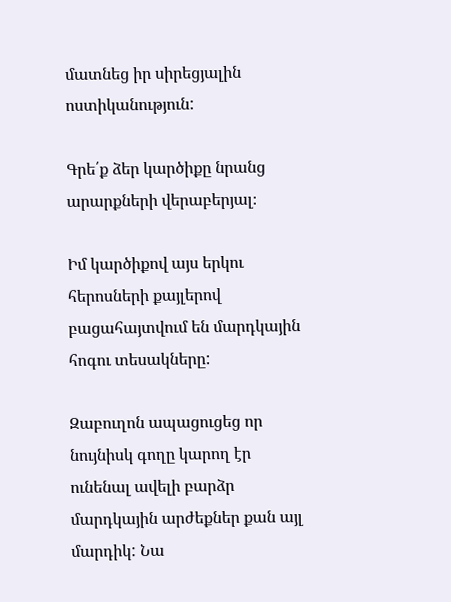մատնեց իր սիրեցյալին ոստիկանություն:

Գրե՛ք ձեր կարծիքը նրանց արարքների վերաբերյալ։

Իմ կարծիքով այս երկու հերոսների քայլերով բացահայտվում են մարդկային հոգու տեսակները:

Զաբուղոն ապացուցեց որ նույնիսկ գողը կարող էր ունենալ ավելի բարձր մարդկային արժեքներ քան այլ մարդիկ: Նա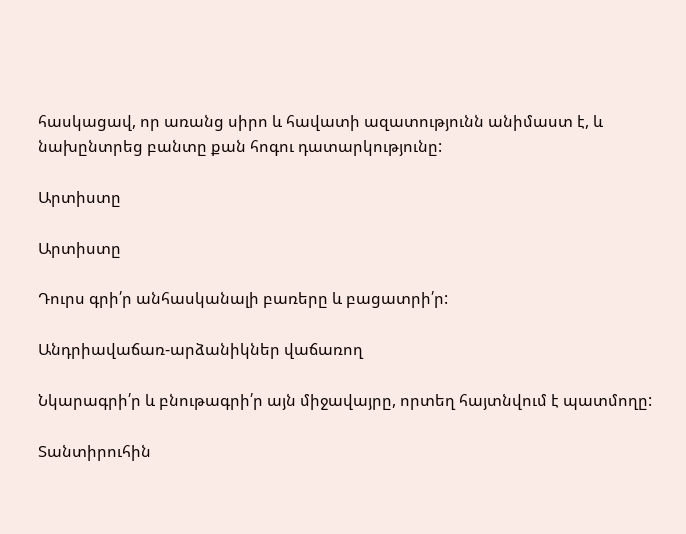հասկացավ, որ առանց սիրո և հավատի ազատությունն անիմաստ է, և նախընտրեց բանտը քան հոգու դատարկությունը:

Արտիստը

Արտիստը

Դուրս գրի՛ր անհասկանալի բառերը և բացատրի՛ր:

Անդրիավաճառ-արձանիկներ վաճառող

Նկարագրի՛ր և բնութագրի՛ր այն միջավայրը, որտեղ հայտնվում է պատմողը:

Տանտիրուհին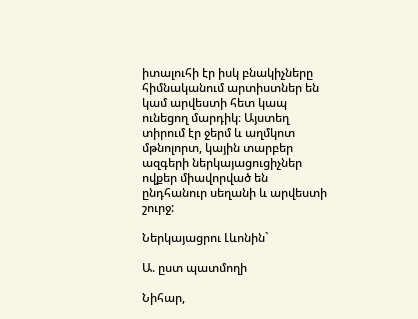իտալուհի էր իսկ բնակիչները հիմնականում արտիստներ են կամ արվեստի հետ կապ ունեցող մարդիկ։ Այստեղ տիրում էր ջերմ և աղմկոտ մթնոլորտ, կային տարբեր ազգերի ներկայացուցիչներ ովքեր միավորված են ընդհանուր սեղանի և արվեստի շուրջ:

Ներկայացրու Լևոնին`

Ա. ըստ պատմողի

Նիհար,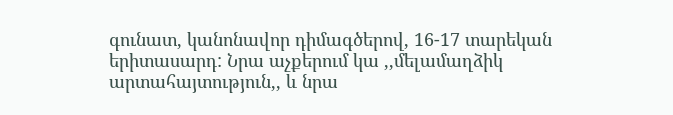գունատ, կանոնավոր դիմագծերով, 16-17 տարեկան երիտասարդ: Նրա աչքերում կա ,,մելամաղձիկ արտահայտություն,, և նրա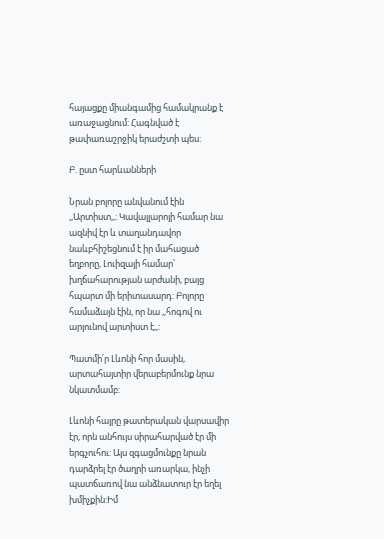հայացքը միանգամից համակրանք է առաջացնում: Հագնված է թափառաշրջիկ երաժշտի պես:

Բ. ըստ հարևանների

Նրան բոլորը անվանում էին ,,Արտիստ,,։ Կավալլարոյի համար նա ազնիվ էր և տաղանդավոր նաևբհիշեցնում է իր մահացած եղբորը, Լուիզայի համար՝ խղճահարության արժանի, բայց հպարտ մի երիտասարդ: Բոլորը համաձայն էին, որ նա ,,հոգով ու արյունով արտիստ է,,:

Պատմի՛ր Լևոնի հոր մասին, արտահայտիր վերաբերմունք նրա նկատմամբ:

Լևոնի հայրը թատերական վարսավիր էր, որն անհույս սիրահարված էր մի երգչուհու: Այս զգացմունքը նրան դարձրել էր ծաղրի առարկա, ինչի պատճառով նա անձնատուր էր եղել խմիչքին:Իմ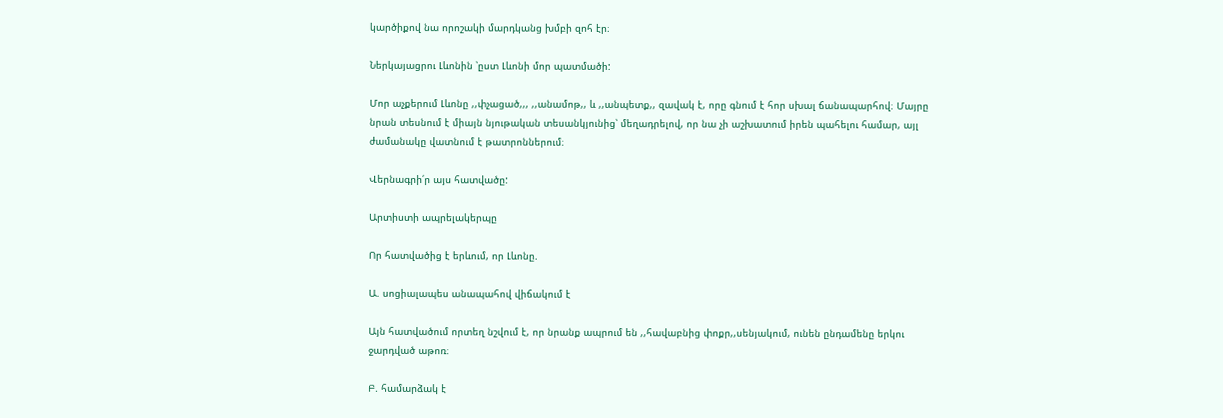կարծիքով նա որոշակի մարդկանց խմբի զոհ էր։

Ներկայացրու Լևոնին ՝ըստ Լևոնի մոր պատմածի:

Մոր աչքերում Լևոնը ,,փչացած,,, ,,անամոթ,, և ,,անպետք,, զավակ է, որը գնում է հոր սխալ ճանապարհով։ Մայրը նրան տեսնում է միայն նյութական տեսանկյունից՝ մեղադրելով, որ նա չի աշխատում իրեն պահելու համար, այլ ժամանակը վատնում է թատրոններում։

Վերնագրի՛ր այս հատվածը:

Արտիստի ապրելակերպը

Որ հատվածից է երևում, որ Լևոնը.

Ա. սոցիալապես անապահով վիճակում է

Այն հատվածում որտեղ նշվում է, որ նրանք ապրում են ,,հավաբնից փոքր,,սենյակում, ունեն ընդամենը երկու ջարդված աթոռ։

Բ. համարձակ է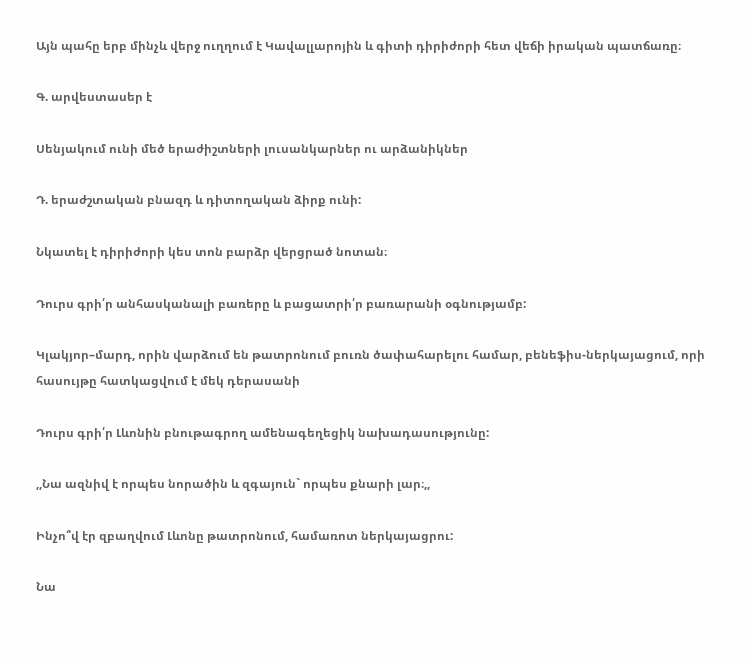Այն պահը երբ մինչև վերջ ուղղում է Կավալլարոյին և գիտի դիրիժորի հետ վեճի իրական պատճառը։

Գ. արվեստասեր է

Սենյակում ունի մեծ երաժիշտների լուսանկարներ ու արձանիկներ

Դ. երաժշտական բնազդ և դիտողական ձիրք ունի:

Նկատել է դիրիժորի կես տոն բարձր վերցրած նոտան։

Դուրս գրի՛ր անհասկանալի բառերը և բացատրի՛ր բառարանի օգնությամբ:

Կլակյոր–մարդ, որին վարձում են թատրոնում բուռն ծափահարելու համար, բենեֆիս-ներկայացում, որի հասույթը հատկացվում է մեկ դերասանի

Դուրս գրի՛ր Լևոնին բնութագրող ամենագեղեցիկ նախադասությունը:

,,Նա ազնիվ է որպես նորածին և զգայուն` որպես քնարի լար։,,

Ինչո՞վ էր զբաղվում Լևոնը թատրոնում, համառոտ ներկայացրու:

Նա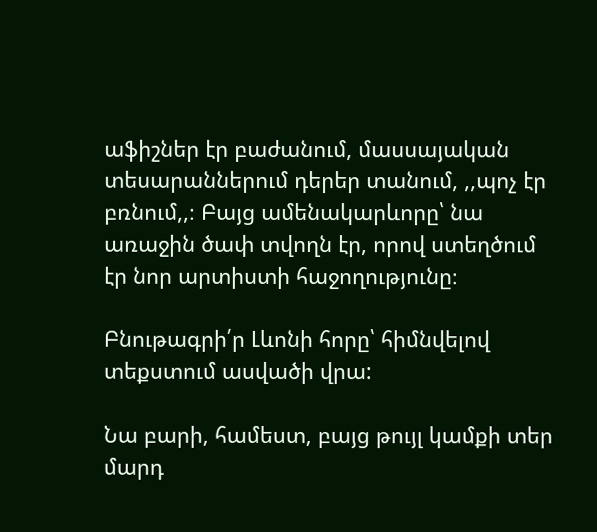աֆիշներ էր բաժանում, մասսայական տեսարաններում դերեր տանում, ,,պոչ էր բռնում,,։ Բայց ամենակարևորը՝ նա առաջին ծափ տվողն էր, որով ստեղծում էր նոր արտիստի հաջողությունը։

Բնութագրի՛ր Լևոնի հորը՝ հիմնվելով տեքստում ասվածի վրա:

Նա բարի, համեստ, բայց թույլ կամքի տեր մարդ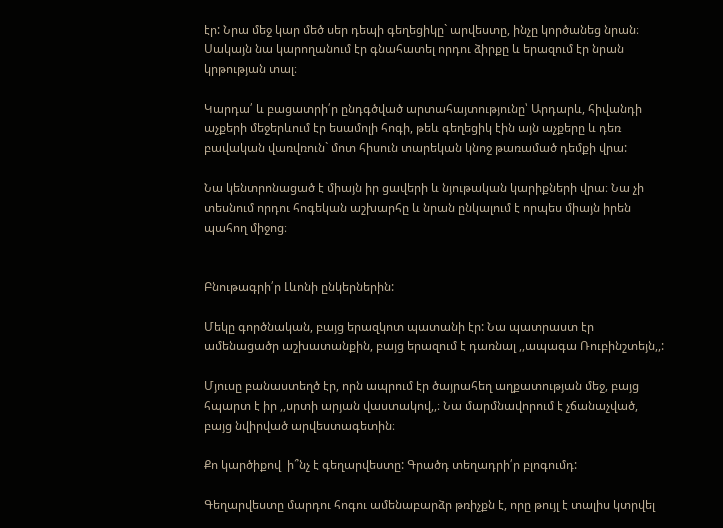էր: Նրա մեջ կար մեծ սեր դեպի գեղեցիկը` արվեստը, ինչը կործանեց նրան։ Սակայն նա կարողանում էր գնահատել որդու ձիրքը և երազում էր նրան կրթության տալ։

Կարդա՛ և բացատրի՛ր ընդգծված արտահայտությունը՝ Արդարև, հիվանդի աչքերի մեջերևում էր եսամոլի հոգի, թեև գեղեցիկ էին այն աչքերը և դեռ բավական վառվռուն` մոտ հիսուն տարեկան կնոջ թառամած դեմքի վրա:

Նա կենտրոնացած է միայն իր ցավերի և նյութական կարիքների վրա։ Նա չի տեսնում որդու հոգեկան աշխարհը և նրան ընկալում է որպես միայն իրեն պահող միջոց։


Բնութագրի՛ր Լևոնի ընկերներին:

Մեկը գործնական, բայց երազկոտ պատանի էր: Նա պատրաստ էր ամենացածր աշխատանքին, բայց երազում է դառնալ ,,ապագա Ռուբինշտեյն,,:

Մյուսը բանաստեղծ էր, որն ապրում էր ծայրահեղ աղքատության մեջ, բայց հպարտ է իր ,,սրտի արյան վաստակով,,։ Նա մարմնավորում է չճանաչված, բայց նվիրված արվեստագետին։

Քո կարծիքով  ի՞նչ է գեղարվեստը: Գրածդ տեղադրի՛ր բլոգումդ:

Գեղարվեստը մարդու հոգու ամենաբարձր թռիչքն է, որը թույլ է տալիս կտրվել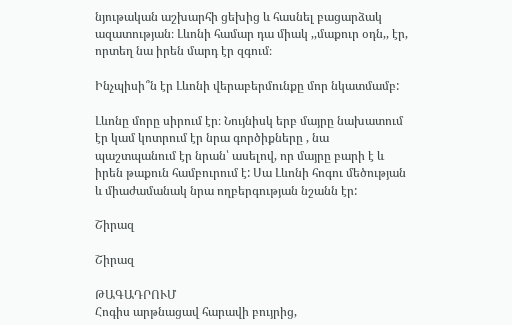նյութական աշխարհի ցեխից և հասնել բացարձակ ազատության։ Լևոնի համար դա միակ ,,մաքուր օդն,, էր, որտեղ նա իրեն մարդ էր զգում։

Ինչպիսի՞ն էր Լևոնի վերաբերմունքը մոր նկատմամբ:

Լևոնը մորը սիրում էր։ Նույնիսկ երբ մայրը նախատում էր կամ կոտրում էր նրա գործիքները , նա պաշտպանում էր նրան՝ ասելով, որ մայրը բարի է և իրեն թաքուն համբուրում է: Սա Լևոնի հոգու մեծության և միաժամանակ նրա ողբերգության նշանն էր:

Շիրազ

Շիրազ

ԹԱԳԱԴՐՈՒՄ
Հոգիս արթնացավ հարավի բույրից,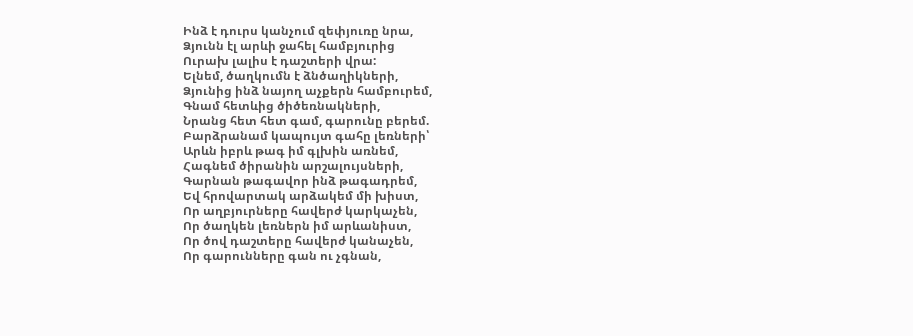Ինձ է դուրս կանչում զեփյուռը նրա,
Ձյունն էլ արևի ջահել համբյուրից
Ուրախ լալիս է դաշտերի վրա:
Ելնեմ, ծաղկումն է ձնծաղիկների,
Ձյունից ինձ նայող աչքերն համբուրեմ,
Գնամ հետևից ծիծեռնակների,
Նրանց հետ հետ գամ, գարունը բերեմ.
Բարձրանամ կապույտ գահը լեռների՝
Արևն իբրև թագ իմ գլխին առնեմ,
Հագնեմ ծիրանին արշալույսների,
Գարնան թագավոր ինձ թագադրեմ,
Եվ հրովարտակ արձակեմ մի խիստ,
Որ աղբյուրները հավերժ կարկաչեն,
Որ ծաղկեն լեռներն իմ արևանիստ,
Որ ծով դաշտերը հավերժ կանաչեն,
Որ գարունները գան ու չգնան,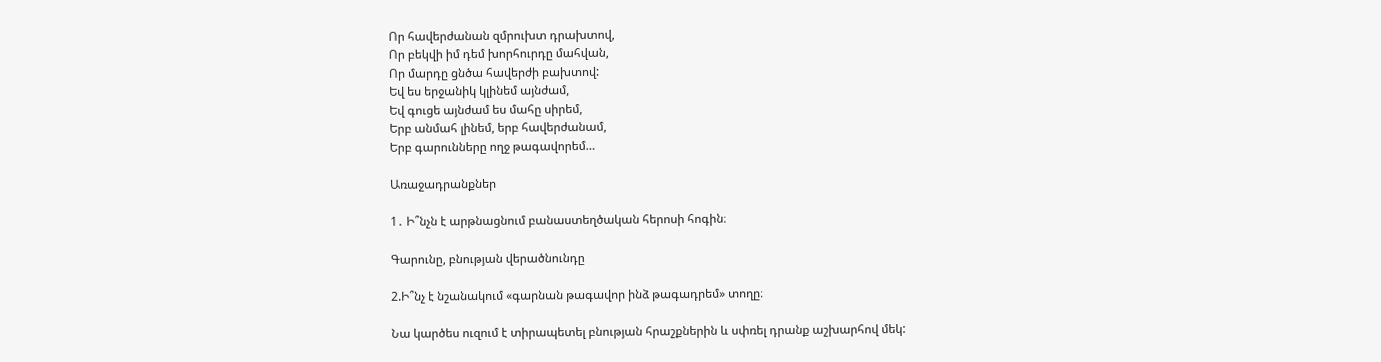Որ հավերժանան զմրուխտ դրախտով,
Որ բեկվի իմ դեմ խորհուրդը մահվան,
Որ մարդը ցնծա հավերժի բախտով:
Եվ ես երջանիկ կլինեմ այնժամ,
Եվ գուցե այնժամ ես մահը սիրեմ,
Երբ անմահ լինեմ, երբ հավերժանամ,
Երբ գարունները ողջ թագավորեմ…

Առաջադրանքներ

1․ Ի՞նչն է արթնացնում բանաստեղծական հերոսի հոգին։

Գարունը, բնության վերածնունդը

2.Ի՞նչ է նշանակում «գարնան թագավոր ինձ թագադրեմ» տողը։

Նա կարծես ուզում է տիրապետել բնության հրաշքներին և սփռել դրանք աշխարհով մեկ: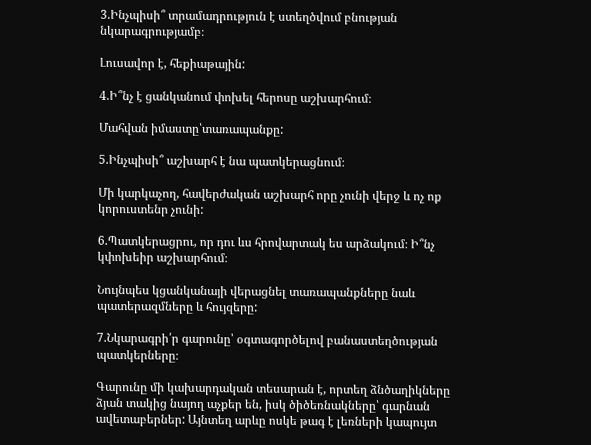3.Ինչպիսի՞ տրամադրություն է ստեղծվում բնության նկարագրությամբ։

Լուսավոր է, հեքիաթային:

4.Ի՞նչ է ցանկանում փոխել հերոսը աշխարհում։

Մահվան իմաստը՝տառապանքը:

5.Ինչպիսի՞ աշխարհ է նա պատկերացնում։

Մի կարկաչող, հավերժական աշխարհ որը չունի վերջ և ոչ ոք կորուստենր չունի:

6.Պատկերացրու, որ դու ևս հրովարտակ ես արձակում։ Ի՞նչ կփոխեիր աշխարհում։

Նույնպես կցանկանայի վերացնել տառապանքները նաև պատերազմները և հույզերը:

7.Նկարագրի՛ր գարունը՝ օգտագործելով բանաստեղծության պատկերները։

Գարունը մի կախարդական տեսարան է, որտեղ ձնծաղիկները ձյան տակից նայող աչքեր են, իսկ ծիծեռնակները՝ գարնան ավետաբերներ: Այնտեղ արևը ոսկե թագ է լեռների կապույտ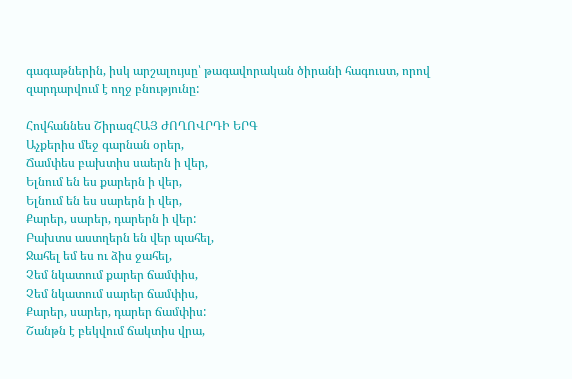գագաթներին, իսկ արշալույսը՝ թագավորական ծիրանի հագուստ, որով զարդարվում է ողջ բնությունը:

Հովհաննես ՇիրազՀԱՅ ԺՈՂՈՎՐԴԻ ԵՐԳ
Աչքերիս մեջ գարնան օրեր,
Ճամփես բախտիս սաերն ի վեր,
Ելնում են ես քարերն ի վեր,
Ելնում են ես սարերն ի վեր,
Քարեր, սարեր, դարերն ի վեր:
Բախտս աստղերն են վեր պահել,
Ջահել եմ ես ու ձիս ջահել,
Չեմ նկատում քարեր ճամփիս,
Չեմ նկատում սարեր ճամփիս,
Քարեր, սարեր, դարեր ճամփիս:
Շանթն է բեկվում ճակտիս վրա,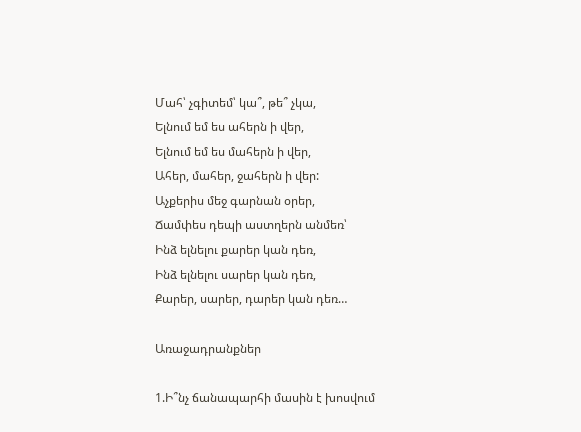Մահ՝ չգիտեմ՝ կա՞, թե՞ չկա,
Ելնում եմ ես ահերն ի վեր,
Ելնում եմ ես մահերն ի վեր,
Ահեր, մահեր, ջահերն ի վեր:
Աչքերիս մեջ գարնան օրեր,
Ճամփես դեպի աստղերն անմեռ՝
Ինձ ելնելու քարեր կան դեռ,
Ինձ ելնելու սարեր կան դեռ,
Քարեր, սարեր, դարեր կան դեռ…

Առաջադրանքներ

1.Ի՞նչ ճանապարհի մասին է խոսվում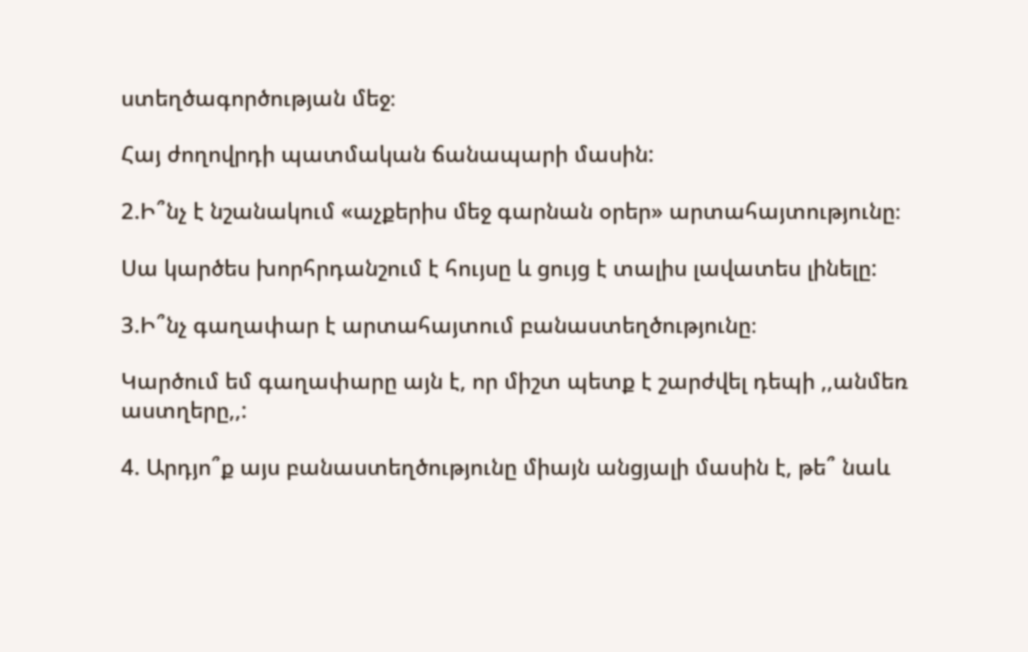ստեղծագործության մեջ։

Հայ ժողովրդի պատմական ճանապարի մասին:

2.Ի՞նչ է նշանակում «աչքերիս մեջ գարնան օրեր» արտահայտությունը։

Սա կարծես խորհրդանշում է հույսը և ցույց է տալիս լավատես լինելը:

3.Ի՞նչ գաղափար է արտահայտում բանաստեղծությունը։

Կարծում եմ գաղափարը այն է, որ միշտ պետք է շարժվել դեպի ,,անմեռ աստղերը,,:

4. Արդյո՞ք այս բանաստեղծությունը միայն անցյալի մասին է, թե՞ նաև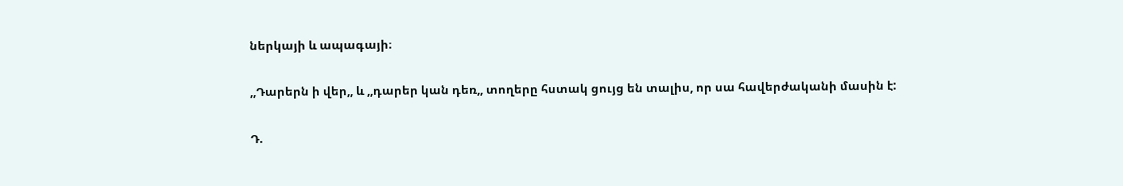ներկայի և ապագայի։

,,Դարերն ի վեր,, և ,,դարեր կան դեռ,, տողերը հստակ ցույց են տալիս, որ սա հավերժականի մասին է:

Դ.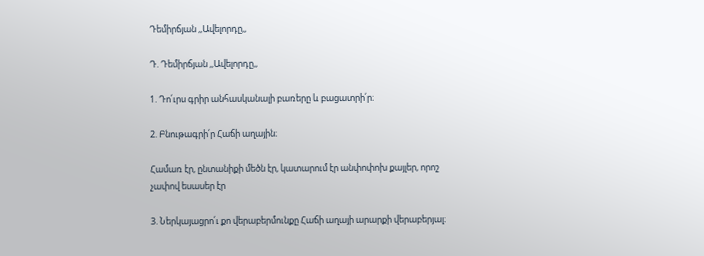Դեմիրճյան ,,Ավելորդը,,

Դ. Դեմիրճյան ,,Ավելորդը,,

1. Դո՛ւրս գրիր անհասկանալի բառերը և բացատրի՛ր։

2. Բնութագրի՛ր Հաճի աղային։

Համառ էր, ընտանիքի մեծն էր, կատարում էր անփոփոխ քայլեր, որոշ չափով եսասեր էր

3. Ներկայացրո՛ւ քո վերաբերմունքը Հաճի աղայի արարքի վերաբերյալ։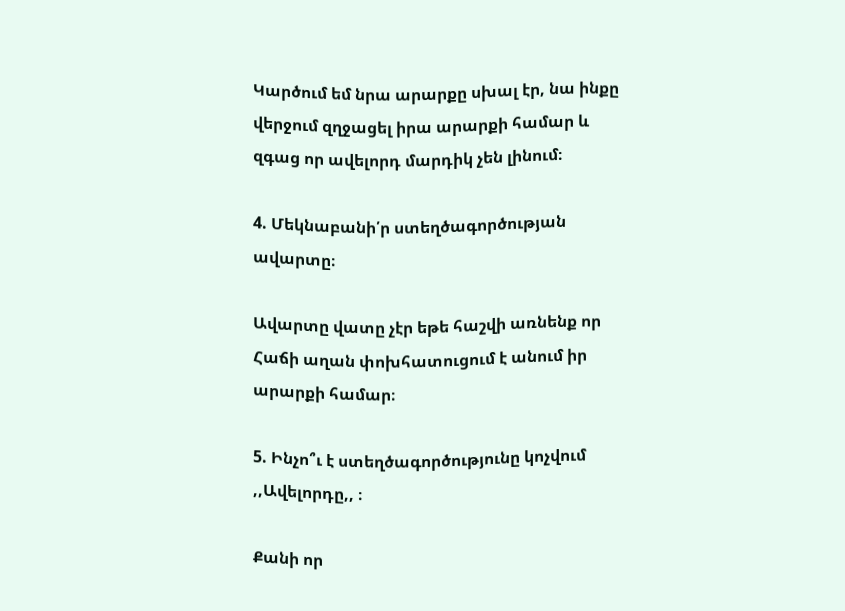Կարծում եմ նրա արարքը սխալ էր, նա ինքը վերջում զղջացել իրա արարքի համար և զգաց որ ավելորդ մարդիկ չեն լինում։

4. Մեկնաբանի՛ր ստեղծագործության ավարտը։

Ավարտը վատը չէր եթե հաշվի առնենք որ Հաճի աղան փոխհատուցում է անում իր արարքի համար։

5. Ինչո՞ւ է ստեղծագործությունը կոչվում ,,Ավելորդը,, ։

Քանի որ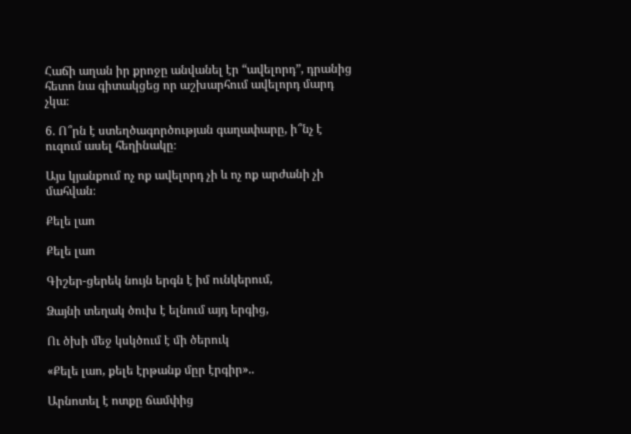Հաճի աղան իր քրոջը անվանել էր “ավելորդ”, դրանից հետո նա գիտակցեց որ աշխարհում ավելորդ մարդ չկա։

6. Ո՞րն է ստեղծագործության գաղափարը, ի՞նչ է ուզում ասել հեղինակը։

Այս կյանքում ոչ ոք ավելորդ չի և ոչ ոք արժանի չի մահվան։

Քելե լաո

Քելե լաո

Գիշեր-ցերեկ նույն երգն է իմ ունկերում,

Ձայնի տեղակ ծուխ է ելնում այդ երգից,

Ու ծխի մեջ կսկծում է մի ծերուկ

«Քելե լաո, քելե էրթանք մըր էրգիր»..

Արնոտել է ոտքը ճամփից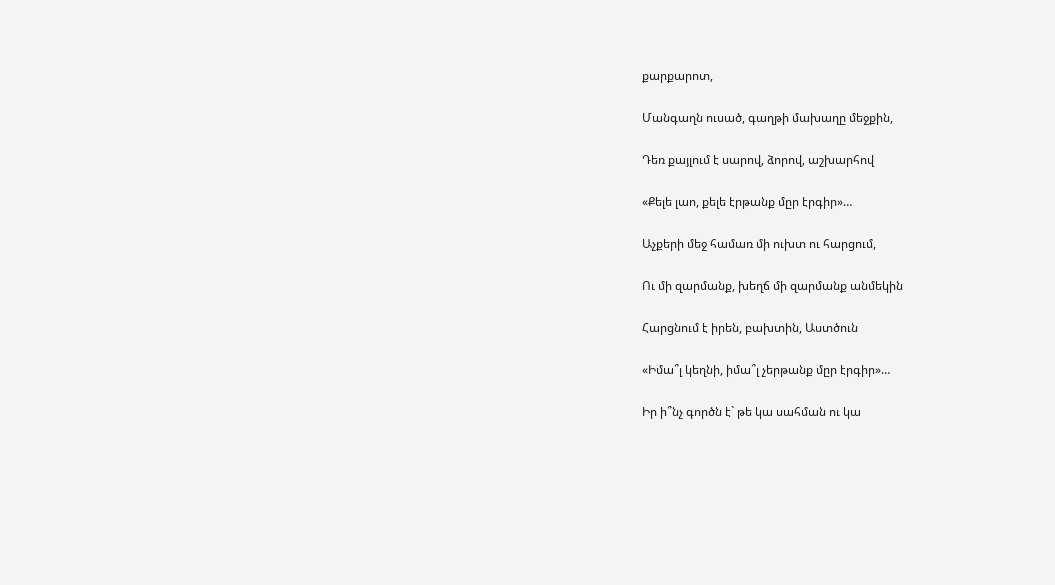քարքարոտ,

Մանգաղն ուսած, գաղթի մախաղը մեջքին,

Դեռ քայլում է սարով, ձորով, աշխարհով

«Քելե լաո, քելե էրթանք մըր էրգիր»…

Աչքերի մեջ համառ մի ուխտ ու հարցում,

Ու մի զարմանք, խեղճ մի զարմանք անմեկին

Հարցնում է իրեն, բախտին, Աստծուն

«Իմա՞լ կեղնի, իմա՞լ չերթանք մըր էրգիր»…

Իր ի՞նչ գործն է` թե կա սահման ու կա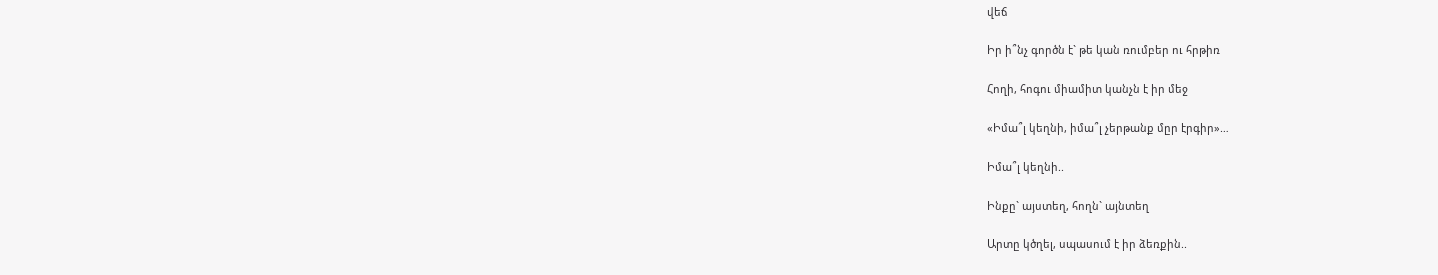վեճ

Իր ի՞նչ գործն է` թե կան ռումբեր ու հրթիռ

Հողի, հոգու միամիտ կանչն է իր մեջ

«Իմա՞լ կեղնի, իմա՞լ չերթանք մըր էրգիր»…

Իմա՞լ կեղնի..

Ինքը` այստեղ, հողն` այնտեղ

Արտը կծղել, սպասում է իր ձեռքին..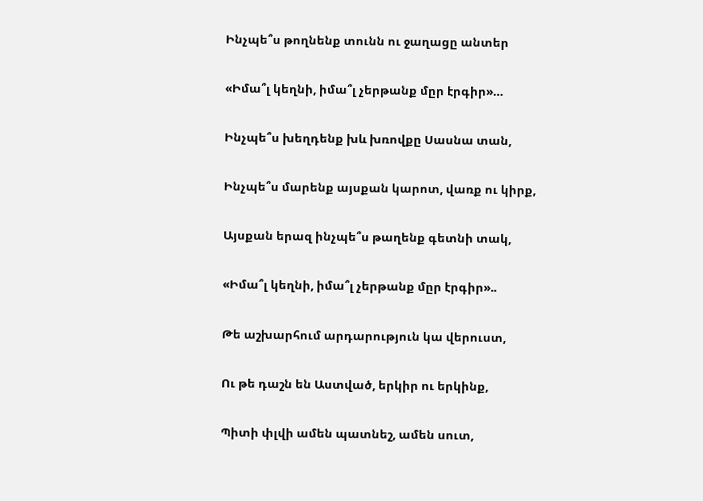Ինչպե՞ս թողնենք տունն ու ջաղացը անտեր

«Իմա՞լ կեղնի, իմա՞լ չերթանք մըր էրգիր»…

Ինչպե՞ս խեղդենք խև խռովքը Սասնա տան,

Ինչպե՞ս մարենք այսքան կարոտ, վառք ու կիրք,

Այսքան երազ ինչպե՞ս թաղենք գետնի տակ,

«Իմա՞լ կեղնի, իմա՞լ չերթանք մըր էրգիր»..

Թե աշխարհում արդարություն կա վերուստ,

Ու թե դաշն են Աստված, երկիր ու երկինք,

Պիտի փլվի ամեն պատնեշ, ամեն սուտ,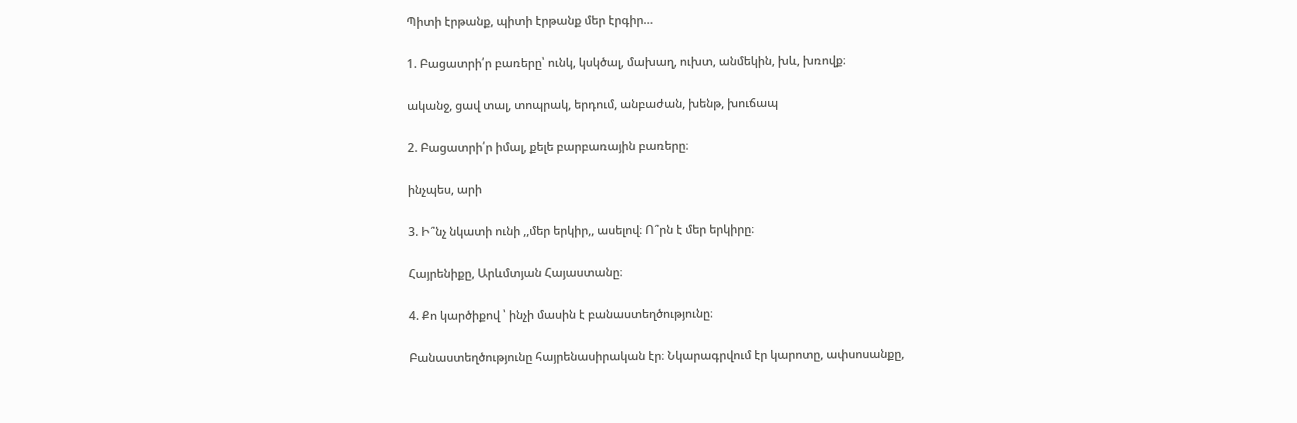Պիտի էրթանք, պիտի էրթանք մեր էրգիր…

1. Բացատրի՛ր բառերը՝ ունկ, կսկծալ, մախաղ, ուխտ, անմեկին, խև, խռովք։

ականջ, ցավ տալ, տոպրակ, երդում, անբաժան, խենթ, խուճապ

2. Բացատրի՛ր իմալ, քելե բարբառային բառերը։

ինչպես, արի

3. Ի՞նչ նկատի ունի ,,մեր երկիր,, ասելով։ Ո՞րն է մեր երկիրը։

Հայրենիքը, Արևմտյան Հայաստանը։

4. Քո կարծիքով ՝ ինչի մասին է բանաստեղծությունը։

Բանաստեղծությունը հայրենասիրական էր։ Նկարագրվում էր կարոտը, ափսոսանքը,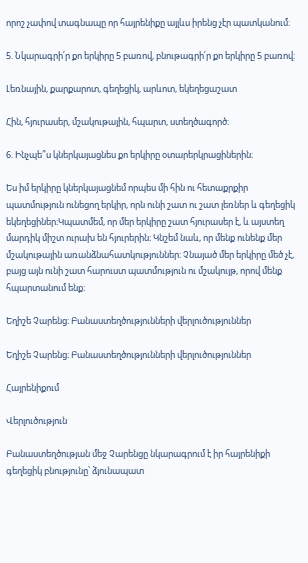որոշ չափով տագնապը որ հայրենիքը այլևս իրենց չէր պատկանում։

5. Նկարագրի՛ր քո երկիրը 5 բառով, բնութագրի՛ր քո երկիրը 5 բառով։

Լեռնային, քարքարոտ, գեղեցիկ, արևոտ, եկեղեցաշատ

Հին, հյուրասեր, մշակութային, հպարտ, ստեղծագործ։

6. Ինչպե՞ս կներկայացնես քո երկիրը օտարերկրացիներին։

Ես իմ երկիրը կներկայացնեմ որպես մի հին ու հետաքրքիր պատմություն ունեցող երկիր, որն ունի շատ ու շատ լեռներ և գեղեցիկ եկեղեցիներ։Կպատմեմ, որ մեր երկիրը շատ հյուրասեր է, և այստեղ մարդիկ միշտ ուրախ են հյուրերին։ Կնշեմ նաև, որ մենք ունենք մեր մշակութային առանձնահատկություններ։ Չնայած մեր երկիրը մեծ չէ, բայց այն ունի շատ հարուստ պատմություն ու մշակույթ, որով մենք հպարտանում ենք։

Եղիշե Չարենց։ Բանաստեղծությունների վերլուծություններ

Եղիշե Չարենց։ Բանաստեղծությունների վերլուծություններ

Հայրենիքում

Վերլուծություն

Բանաստեղծության մեջ Չարենցը նկարագրում է իր հայրենիքի գեղեցիկ բնությունը՝ ձյունապատ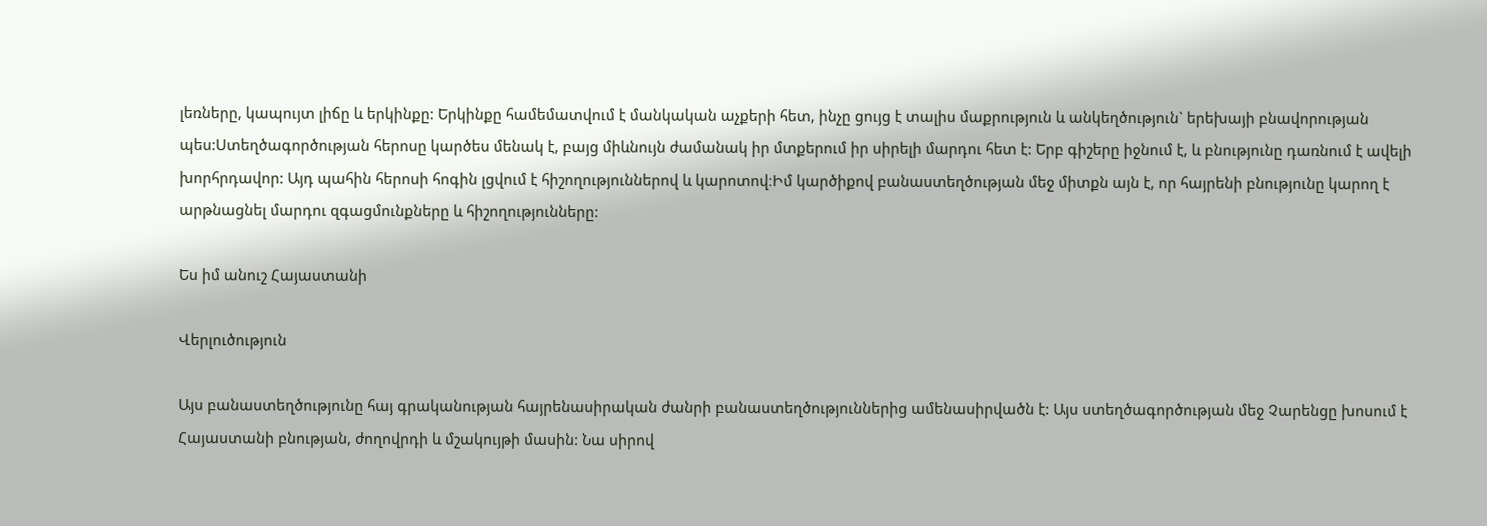լեռները, կապույտ լիճը և երկինքը: Երկինքը համեմատվում է մանկական աչքերի հետ, ինչը ցույց է տալիս մաքրություն և անկեղծություն` երեխայի բնավորության պես:Ստեղծագործության հերոսը կարծես մենակ է, բայց միևնույն ժամանակ իր մտքերում իր սիրելի մարդու հետ է: Երբ գիշերը իջնում է, և բնությունը դառնում է ավելի խորհրդավոր: Այդ պահին հերոսի հոգին լցվում է հիշողություններով և կարոտով։Իմ կարծիքով բանաստեղծության մեջ միտքն այն է, որ հայրենի բնությունը կարող է արթնացնել մարդու զգացմունքները և հիշողությունները:

Ես իմ անուշ Հայաստանի

Վերլուծություն

Այս բանաստեղծությունը հայ գրականության հայրենասիրական ժանրի բանաստեղծություններից ամենասիրվածն է: Այս ստեղծագործության մեջ Չարենցը խոսում է Հայաստանի բնության, ժողովրդի և մշակույթի մասին: Նա սիրով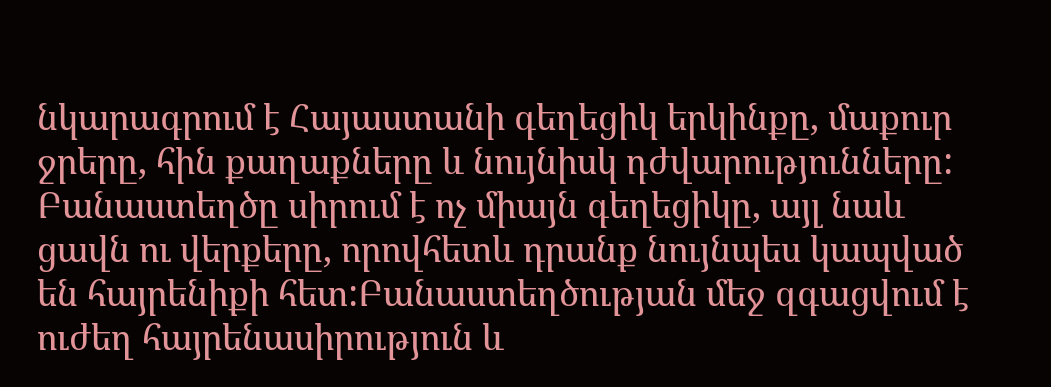նկարագրում է Հայաստանի գեղեցիկ երկինքը, մաքուր ջրերը, հին քաղաքները և նույնիսկ դժվարությունները: Բանաստեղծը սիրում է ոչ միայն գեղեցիկը, այլ նաև ցավն ու վերքերը, որովհետև դրանք նույնպես կապված են հայրենիքի հետ:Բանաստեղծության մեջ զգացվում է ուժեղ հայրենասիրություն և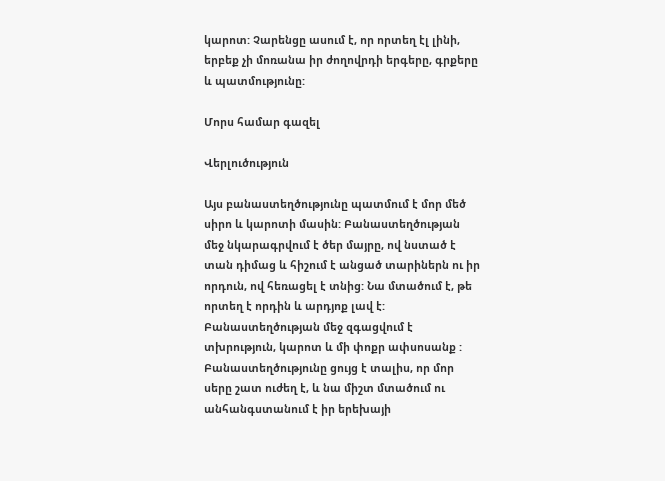կարոտ: Չարենցը ասում է, որ որտեղ էլ լինի, երբեք չի մոռանա իր ժողովրդի երգերը, գրքերը և պատմությունը:

Մորս համար գազել

Վերլուծություն

Այս բանաստեղծությունը պատմում է մոր մեծ սիրո և կարոտի մասին: Բանաստեղծության մեջ նկարագրվում է ծեր մայրը, ով նստած է տան դիմաց և հիշում է անցած տարիներն ու իր որդուն, ով հեռացել է տնից: Նա մտածում է, թե որտեղ է որդին և արդյոք լավ է: Բանաստեղծության մեջ զգացվում է տխրություն, կարոտ և մի փոքր ափսոսանք : Բանաստեղծությունը ցույց է տալիս, որ մոր սերը շատ ուժեղ է, և նա միշտ մտածում ու անհանգստանում է իր երեխայի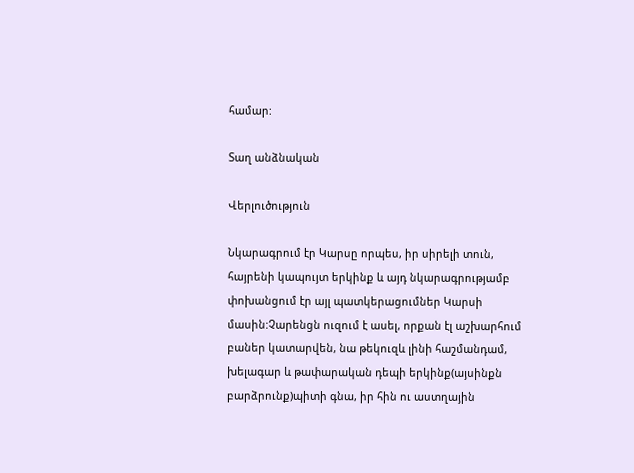համար:

Տաղ անձնական

Վերլուծություն

Նկարագրում էր Կարսը որպես, իր սիրելի տուն, հայրենի կապույտ երկինք և այդ նկարագրությամբ փոխանցում էր այլ պատկերացումներ Կարսի մասին:Չարենցն ուզում է ասել, որքան էլ աշխարհում բաներ կատարվեն, նա թեկուզև լինի հաշմանդամ, խելագար և թափարական դեպի երկինք(այսինքն բարձրունք)պիտի գնա, իր հին ու աստղային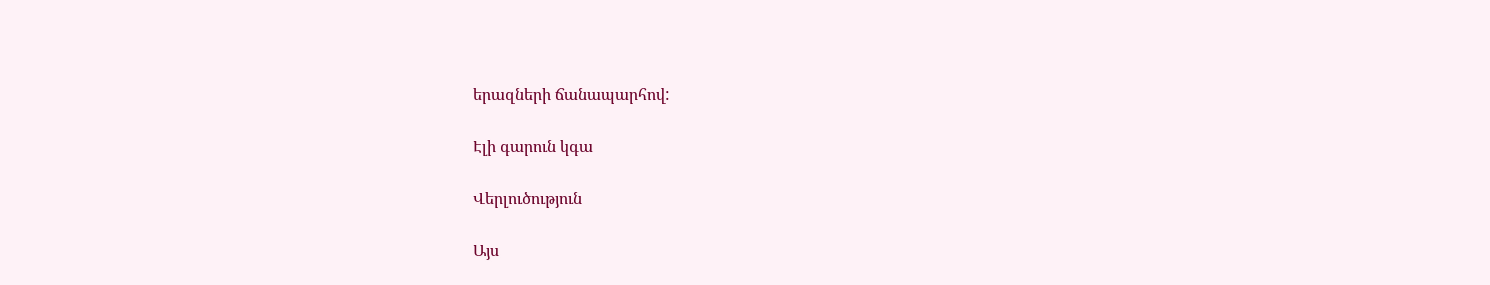երազների ճանապարհով:

Էլի գարուն կգա

Վերլուծություն

Այս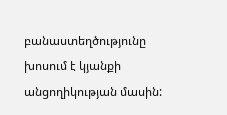բանաստեղծությունը խոսում է կյանքի անցողիկության մասին: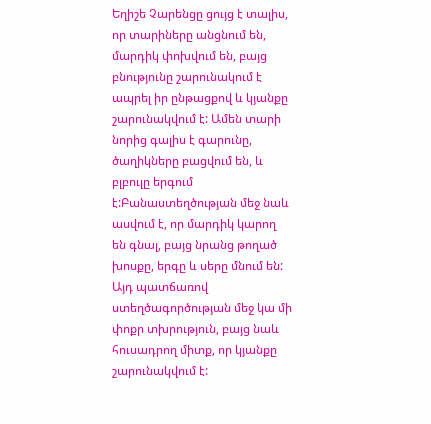Եղիշե Չարենցը ցույց է տալիս, որ տարիները անցնում են, մարդիկ փոխվում են, բայց բնությունը շարունակում է ապրել իր ընթացքով և կյանքը շարունակվում է: Ամեն տարի նորից գալիս է գարունը, ծաղիկները բացվում են, և բլբուլը երգում է:Բանաստեղծության մեջ նաև ասվում է, որ մարդիկ կարող են գնալ, բայց նրանց թողած խոսքը, երգը և սերը մնում են: Այդ պատճառով ստեղծագործության մեջ կա մի փոքր տխրություն, բայց նաև հուսադրող միտք, որ կյանքը շարունակվում է: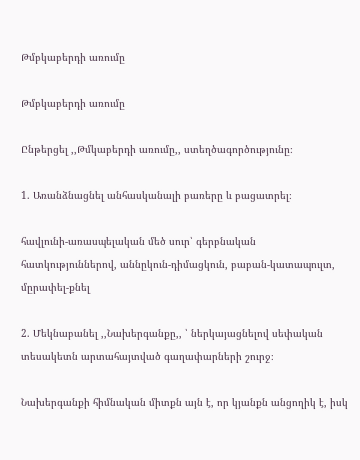Թմբկաբերդի առումը

Թմբկաբերդի առումը

Ընթերցել ,,Թմկաբերդի առումը,, ստեղծագործությունը։

1. Առանձնացնել անհասկանալի բառերը և բացատրել։

հավլունի-առասպելական մեծ սուր՝ գերբնական հատկություններով, աննըկուն-դիմացկուն, բաբան-կատապուլտ, մըրափել-քնել

2. Մեկնաբանել ,,Նախերգանքը,, ՝ ներկայացնելով սեփական տեսակետն արտահայտված գաղափարների շուրջ։

Նախերգանքի հիմնական միտքն այն է, որ կյանքն անցողիկ է, իսկ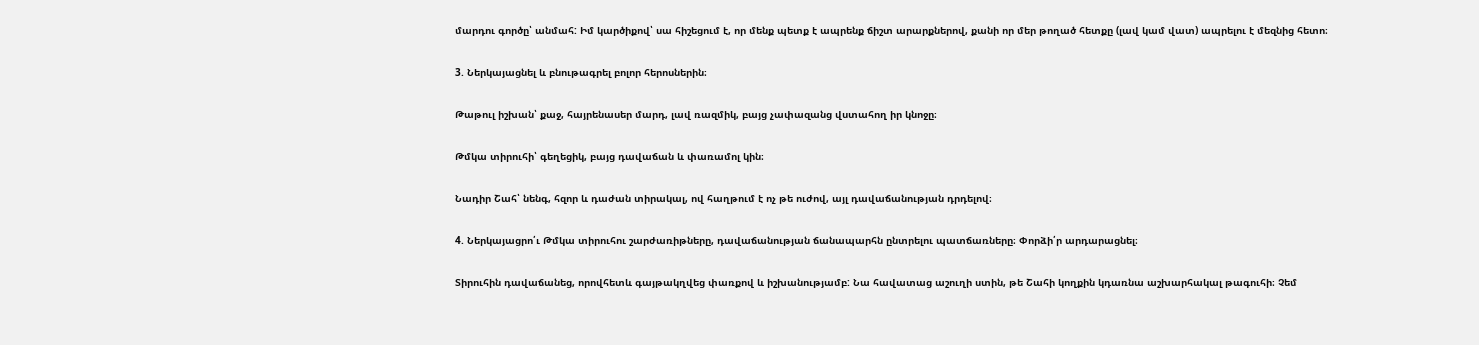մարդու գործը՝ անմահ: Իմ կարծիքով՝ սա հիշեցում է, որ մենք պետք է ապրենք ճիշտ արարքներով, քանի որ մեր թողած հետքը (լավ կամ վատ) ապրելու է մեզնից հետո։

3. Ներկայացնել և բնութագրել բոլոր հերոսներին։

Թաթուլ իշխան՝ քաջ, հայրենասեր մարդ, լավ ռազմիկ, բայց չափազանց վստահող իր կնոջը։

Թմկա տիրուհի՝ գեղեցիկ, բայց դավաճան և փառամոլ կին։

Նադիր Շահ՝ նենգ, հզոր և դաժան տիրակալ, ով հաղթում է ոչ թե ուժով, այլ դավաճանության դրդելով։

4. Ներկայացրո՛ւ Թմկա տիրուհու շարժառիթները, դավաճանության ճանապարհն ընտրելու պատճառները։ Փորձի՛ր արդարացնել։

Տիրուհին դավաճանեց, որովհետև գայթակղվեց փառքով և իշխանությամբ: Նա հավատաց աշուղի ստին, թե Շահի կողքին կդառնա աշխարհակալ թագուհի։ Չեմ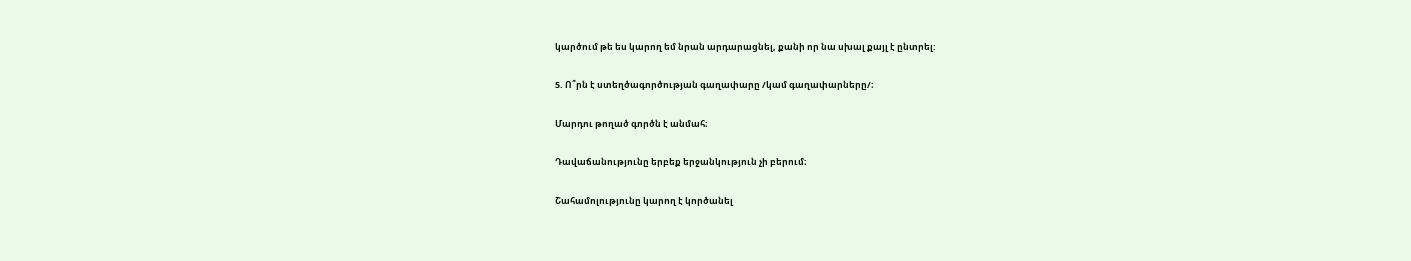կարծում թե ես կարող եմ նրան արդարացնել, քանի որ նա սխալ քայլ է ընտրել:

5. Ո՞րն է ստեղծագործության գաղափարը /կամ գաղափարները/։

Մարդու թողած գործն է անմահ։

Դավաճանությունը երբեք երջանկություն չի բերում։

Շահամոլությունը կարող է կործանել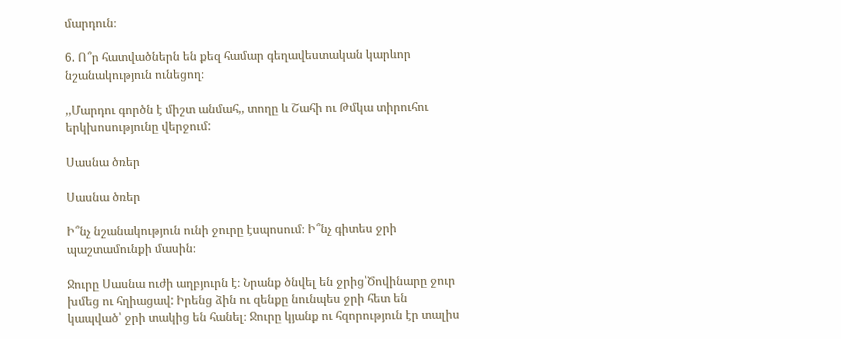մարդուն։

6. Ո՞ր հատվածներն են քեզ համար գեղավեստական կարևոր նշանակություն ունեցող։

,,Մարդու գործն է միշտ անմահ,, տողը և Շահի ու Թմկա տիրուհու երկխոսությունը վերջում:

Սասնա ծռեր

Սասնա ծռեր

Ի՞նչ նշանակություն ունի ջուրը էսպոսում։ Ի՞նչ գիտես ջրի պաշտամունքի մասին։

Ջուրը Սասնա ուժի աղբյուրն է։ Նրանք ծնվել են ջրից՝Ծովինարը ջուր խմեց ու հղիացավ: Իրենց ձին ու զենքը նունպես ջրի հետ են կապված՝ ջրի տակից են հանել։ Ջուրը կյանք ու հզորություն էր տալիս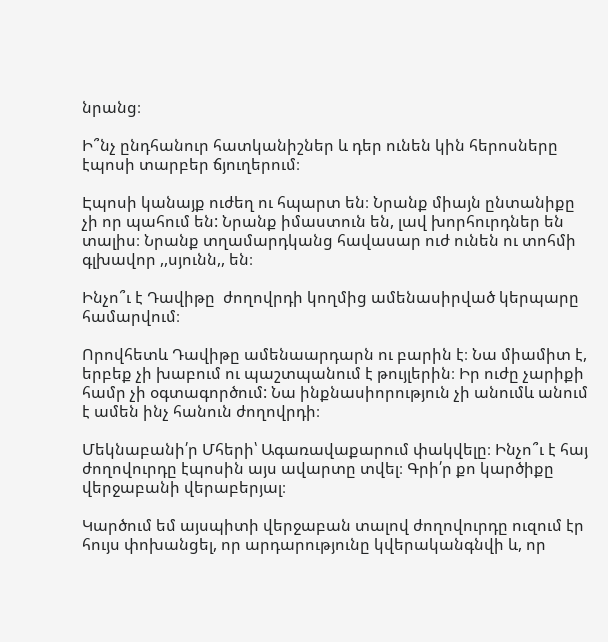նրանց։

Ի՞նչ ընդհանուր հատկանիշներ և դեր ունեն կին հերոսները էպոսի տարբեր ճյուղերում։

Էպոսի կանայք ուժեղ ու հպարտ են։ Նրանք միայն ընտանիքը չի որ պահում են: Նրանք իմաստուն են, լավ խորհուրդներ են տալիս։ Նրանք տղամարդկանց հավասար ուժ ունեն ու տոհմի գլխավոր ,,սյունն,, են։

Ինչո՞ւ է Դավիթը  ժողովրդի կողմից ամենասիրված կերպարը համարվում։

Որովհետև Դավիթը ամենաարդարն ու բարին է։ Նա միամիտ է, երբեք չի խաբում ու պաշտպանում է թույլերին։ Իր ուժը չարիքի համր չի օգտագործում: Նա ինքնասիորություն չի անումև անում է ամեն ինչ հանուն ժողովրդի։

Մեկնաբանի՛ր Մհերի՝ Ագառավաքարում փակվելը։ Ինչո՞ւ է հայ ժողովուրդը էպոսին այս ավարտը տվել։ Գրի՛ր քո կարծիքը վերջաբանի վերաբերյալ։

Կարծում եմ այսպիտի վերջաբան տալով ժողովուրդը ուզում էր հույս փոխանցել, որ արդարությունը կվերականգնվի և, որ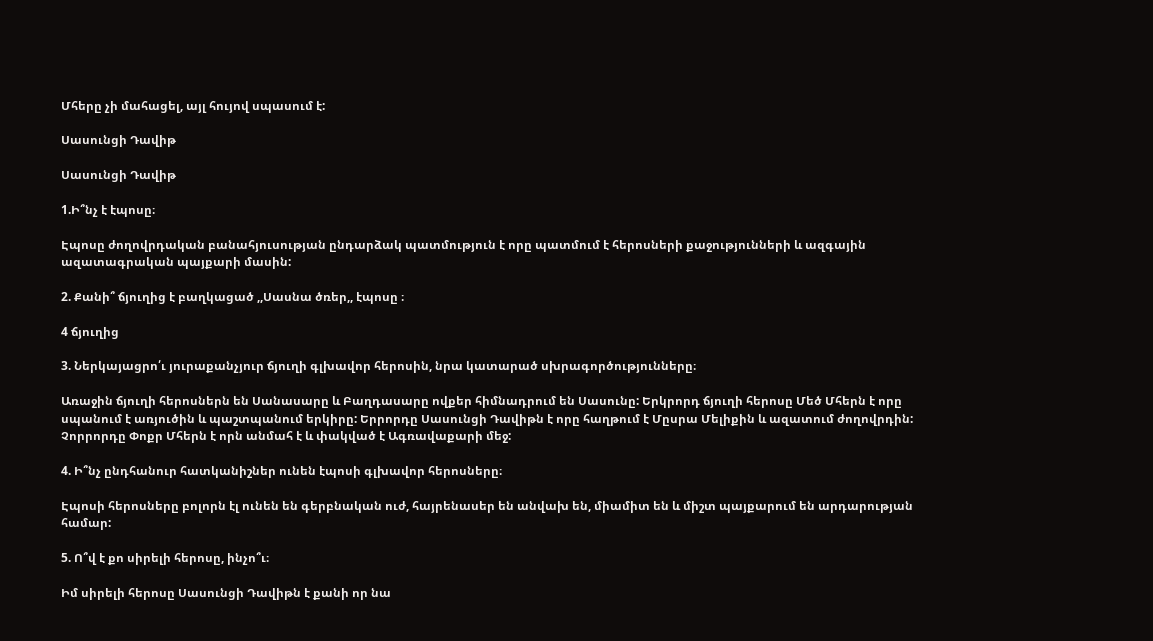Մհերը չի մահացել, այլ հույով սպասում է:

Սասունցի Դավիթ

Սասունցի Դավիթ

1.Ի՞նչ է էպոսը։

Էպոսը ժողովրդական բանահյուսության ընդարձակ պատմություն է որը պատմում է հերոսների քաջությունների և ազգային ազատագրական պայքարի մասին:

2. Քանի՞ ճյուղից է բաղկացած ,,Սասնա ծռեր,, էպոսը ։

4 ճյուղից

3. Ներկայացրո՛ւ յուրաքանչյուր ճյուղի գլխավոր հերոսին, նրա կատարած սխրագործությունները։

Առաջին ճյուղի հերոսներն են Սանասարը և Բաղդասարը ովքեր հիմնադրում են Սասունը: Երկրորդ ճյուղի հերոսը Մեծ Մհերն է որը սպանում է առյուծին և պաշտպանում երկիրը: Երրորդը Սասունցի Դավիթն է որը հաղթում է Մըսրա Մելիքին և ազատում ժողովրդին: Չորրորդը Փոքր Մհերն է որն անմահ է և փակված է Ագռավաքարի մեջ:

4. Ի՞նչ ընդհանուր հատկանիշներ ունեն էպոսի գլխավոր հերոսները։

Էպոսի հերոսները բոլորն էլ ունեն են գերբնական ուժ, հայրենասեր են անվախ են, միամիտ են և միշտ պայքարում են արդարության համար:

5. Ո՞վ է քո սիրելի հերոսը, ինչո՞ւ։

Իմ սիրելի հերոսը Սասունցի Դավիթն է քանի որ նա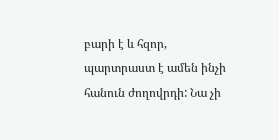բարի է և հզոր, պարտրաստ է ամեն ինչի հանուն ժողովրդի: Նա չի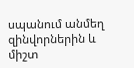սպանում անմեղ զինվորներին և միշտ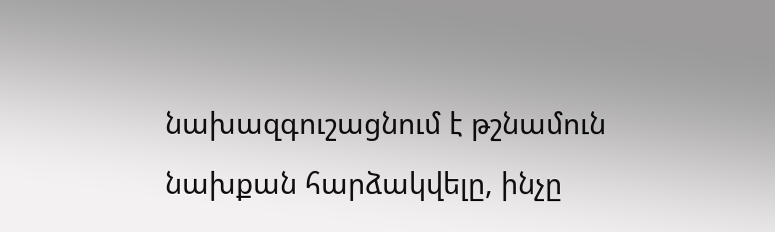նախազգուշացնում է թշնամուն նախքան հարձակվելը, ինչը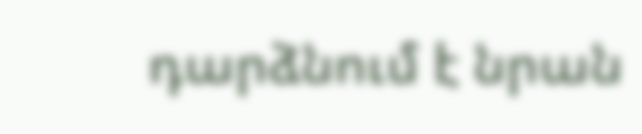դարձնում է նրան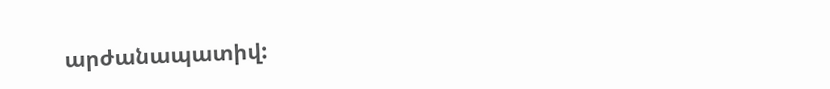արժանապատիվ: